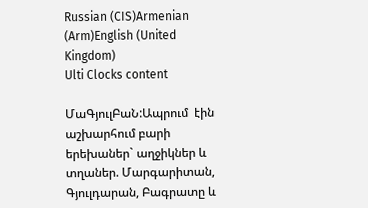Russian (CIS)Armenian (Arm)English (United Kingdom)
Ulti Clocks content

ՄաԳյուլԲաՆ:Ապրում  էին աշխարհում բարի երեխաներ` աղջիկներ և տղաներ. Մարգարիտան, Գյուլդարան, Բագրատը և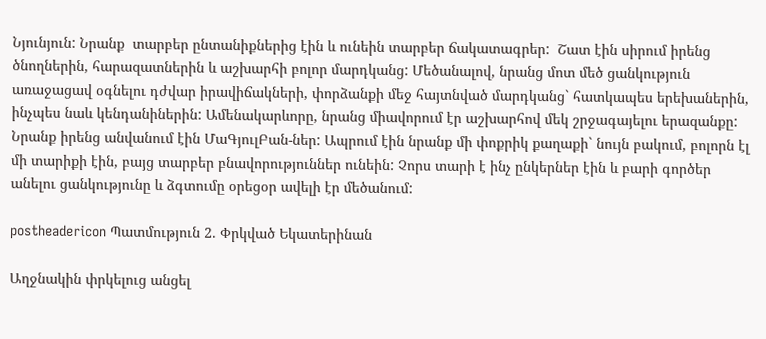Նյունյուն: Նրանք  տարբեր ընտանիքներից էին և ունեին տարբեր ճակատագրեր:  Շատ էին սիրում իրենց ծնողներին, հարազատներին և աշխարհի բոլոր մարդկանց: Մեծանալով, նրանց մոտ մեծ ցանկություն առաջացավ օգնելու դժվար իրավիճակների, փորձանքի մեջ հայտնված մարդկանց` հատկապես երեխաներին, ինչպես նաև կենդանիներին: Ամենակարևորը, նրանց միավորում էր աշխարհով մեկ շրջագայելու երազանքը: Նրանք իրենց անվանում էին ՄաԳյուլԲան-ներ: Ապրում էին նրանք մի փոքրիկ քաղաքի` նույն բակում, բոլորն էլ մի տարիքի էին, բայց տարբեր բնավորություններ ունեին: Չորս տարի է ինչ ընկերներ էին և բարի գործեր անելու ցանկությունը և ձգտումը օրեցօր ավելի էր մեծանում:

postheadericon Պատմություն 2. Փրկված Եկատերինան

Աղջնակին փրկելուց անցել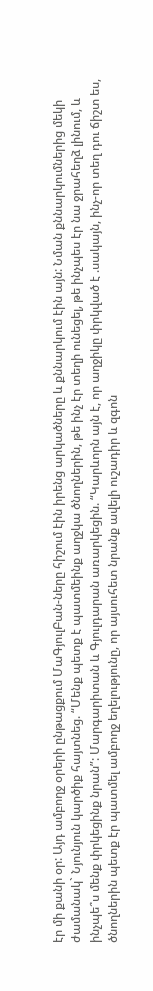էր մի քանի օր: Այդ ամբողջ օրերի ընթացքում ՄաԳյուլԲան-ները հիշում էին իրենց արկածները և քննարկում էին այն: Նման քննարկումներից մեկի ժամանակ` Նյունյուն կարծիք հայտնեց. “Մենք պետք է պատմեինք աղջկա ծնողներին, թե ինչ էր տեղի ունեցել, թե ինչպես էր նա ջրահեղձ լինում, և  ինչպե՞ս մենք փրկեցինք նրան”: Մարգարիտան և Գյուլդարան առարկեցին. “Կարևորն այն է, որ աղջիկը փրկված է .սակայն, ինչ-որ տեղ դու ճիշտ ես, ծնողներին պետք էր պատմել ամբողջ եղելությունը, որ այսուհետ նրանք ավելի ուշադիր և զգոն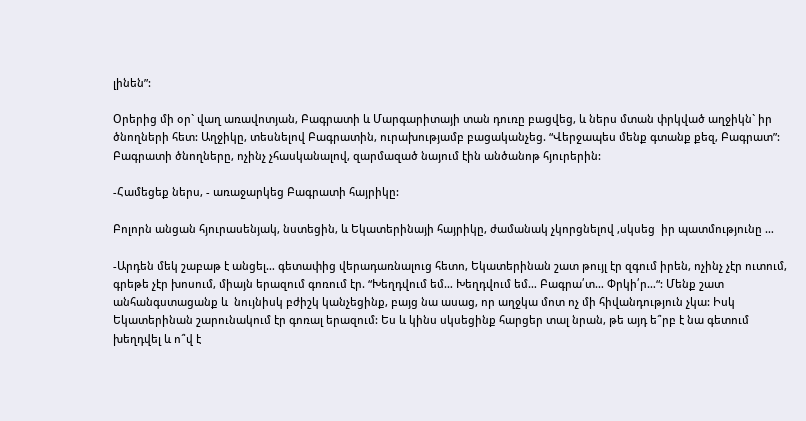լինեն”:

Օրերից մի օր` վաղ առավոտյան, Բագրատի և Մարգարիտայի տան դուռը բացվեց, և ներս մտան փրկված աղջիկն` իր ծնողների հետ: Աղջիկը, տեսնելով Բագրատին, ուրախությամբ բացականչեց. “Վերջապես մենք գտանք քեզ, Բագրատ”:  Բագրատի ծնողները, ոչինչ չհասկանալով, զարմազած նայում էին անծանոթ հյուրերին:

-Համեցեք ներս, - առաջարկեց Բագրատի հայրիկը:

Բոլորն անցան հյուրասենյակ, նստեցին, և Եկատերինայի հայրիկը, ժամանակ չկորցնելով ,սկսեց  իր պատմությունը …

-Արդեն մեկ շաբաթ է անցել… գետափից վերադառնալուց հետո, Եկատերինան շատ թույլ էր զգում իրեն, ոչինչ չէր ուտում, գրեթե չէր խոսում, միայն երազում գոռում էր. “Խեղդվում եմ… Խեղդվում եմ… Բագրա՛տ… Փրկի՛ր…“: Մենք շատ անհանգստացանք և  նույնիսկ բժիշկ կանչեցինք, բայց նա ասաց, որ աղջկա մոտ ոչ մի հիվանդություն չկա: Իսկ Եկատերինան շարունակում էր գոռալ երազում: Ես և կինս սկսեցինք հարցեր տալ նրան, թե այդ ե՞րբ է նա գետում խեղդվել և ո՞վ է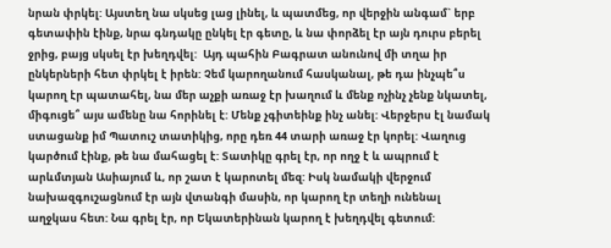նրան փրկել: Այստեղ նա սկսեց լաց լինել, և պատմեց, որ վերջին անգամ` երբ գետափին էինք, նրա գնդակը ընկել էր գետը, և նա փորձել էր այն դուրս բերել ջրից, բայց սկսել էր խեղդվել:  Այդ պահին Բագրատ անունով մի տղա իր ընկերների հետ փրկել է իրեն: Չեմ կարողանում հասկանալ, թե դա ինչպե՞ս կարող էր պատահել, նա մեր աչքի առաջ էր խաղում և մենք ոչինչ չենք նկատել, միգուցե՞ այս ամենը նա հորինել է: Մենք չգիտեինք ինչ անել: Վերջերս էլ նամակ ստացանք իմ Պատուշ տատիկից, որը դեռ 44 տարի առաջ էր կորել: Վաղուց կարծում էինք, թե նա մահացել է: Տատիկը գրել էր, որ ողջ է և ապրում է արևմտյան Ասիայում և, որ շատ է կարոտել մեզ: Իսկ նամակի վերջում նախազգուշացնում էր այն վտանգի մասին, որ կարող էր տեղի ունենալ աղջկաս հետ: Նա գրել էր, որ Եկատերինան կարող է խեղդվել գետում: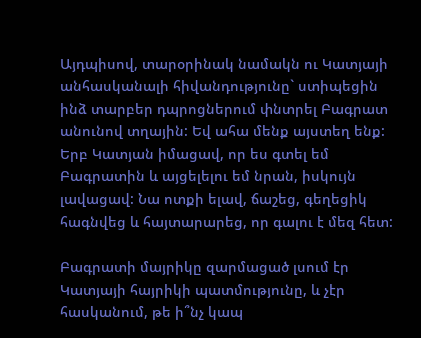Այդպիսով, տարօրինակ նամակն ու Կատյայի անհասկանալի հիվանդությունը` ստիպեցին ինձ տարբեր դպրոցներում փնտրել Բագրատ անունով տղային: Եվ ահա մենք այստեղ ենք: Երբ Կատյան իմացավ, որ ես գտել եմ Բագրատին և այցելելու եմ նրան, իսկույն լավացավ: Նա ոտքի ելավ, ճաշեց, գեղեցիկ հագնվեց և հայտարարեց, որ գալու է մեզ հետ:

Բագրատի մայրիկը զարմացած լսում էր Կատյայի հայրիկի պատմությունը, և չէր հասկանում, թե ի՞նչ կապ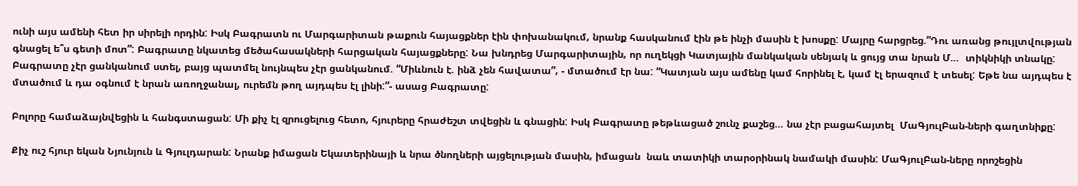ունի այս ամենի հետ իր սիրելի որդին: Իսկ Բագրատն ու Մարգարիտան թաքուն հայացքներ էին փոխանակում, նրանք հասկանում էին թե ինչի մասին է խոսքը: Մայրը հարցրեց.”Դու առանց թույլտվության գնացել ե՞ս գետի մոտ”: Բագրատը նկատեց մեծահասակների հարցական հայացքները: Նա խնդրեց Մարգարիտային, որ ուղեկցի Կատյային մանկական սենյակ և ցույց տա նրան Մ…  տիկնիկի տնակը: Բագրատը չէր ցանկանում ստել, բայց պատմել նույնպես չէր ցանկանում. “Միևնուն է. ինձ չեն հավատա”, - մտածում էր նա: “Կատյան այս ամենը կամ հորինել է, կամ էլ երազում է տեսել: Եթե նա այդպես է մտածում և դա օգնում է նրան առողջանալ, ուրեմն թող այդպես էլ լինի:”- ասաց Բագրատը:

Բոլորը համաձայնվեցին և հանգստացան: Մի քիչ էլ զրուցելուց հետո, հյուրերը հրաժեշտ տվեցին և գնացին: Իսկ Բագրատը թեթևացած շունչ քաշեց… նա չէր բացահայտել  ՄաԳյուլԲան-ների գաղտնիքը:

Քիչ ուշ հյուր եկան Նյունյուն և Գյուլդարան: Նրանք իմացան Եկատերինայի և նրա ծնողների այցելության մասին, իմացան  նաև տատիկի տարօրինակ նամակի մասին: ՄաԳյուլԲան-ները որոշեցին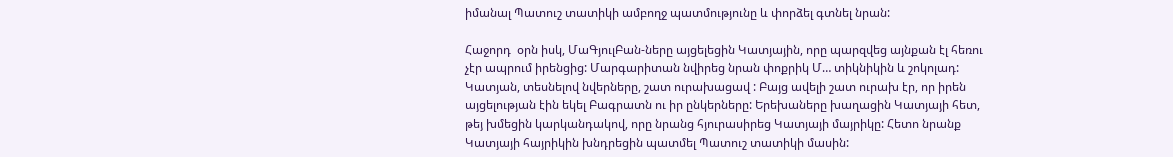իմանալ Պատուշ տատիկի ամբողջ պատմությունը և փորձել գտնել նրան:

Հաջորդ  օրն իսկ, ՄաԳյուլԲան-ները այցելեցին Կատյային, որը պարզվեց այնքան էլ հեռու չէր ապրում իրենցից: Մարգարիտան նվիրեց նրան փոքրիկ Մ… տիկնիկին և շոկոլադ: Կատյան, տեսնելով նվերները, շատ ուրախացավ : Բայց ավելի շատ ուրախ էր, որ իրեն այցելության էին եկել Բագրատն ու իր ընկերները: Երեխաները խաղացին Կատյայի հետ, թեյ խմեցին կարկանդակով, որը նրանց հյուրասիրեց Կատյայի մայրիկը: Հետո նրանք Կատյայի հայրիկին խնդրեցին պատմել Պատուշ տատիկի մասին: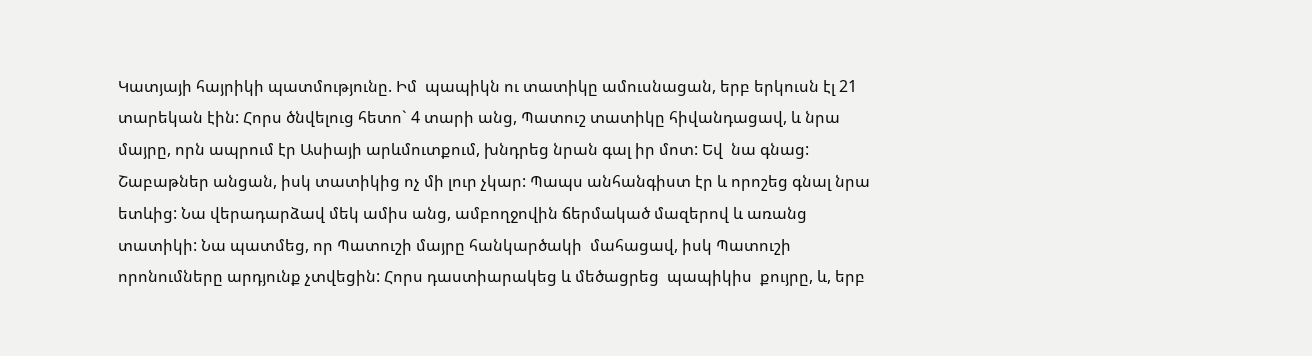Կատյայի հայրիկի պատմությունը. Իմ  պապիկն ու տատիկը ամուսնացան, երբ երկուսն էլ 21 տարեկան էին: Հորս ծնվելուց հետո` 4 տարի անց, Պատուշ տատիկը հիվանդացավ, և նրա մայրը, որն ապրում էր Ասիայի արևմուտքում, խնդրեց նրան գալ իր մոտ: Եվ  նա գնաց: Շաբաթներ անցան, իսկ տատիկից ոչ մի լուր չկար: Պապս անհանգիստ էր և որոշեց գնալ նրա ետևից: Նա վերադարձավ մեկ ամիս անց, ամբողջովին ճերմակած մազերով և առանց տատիկի: Նա պատմեց, որ Պատուշի մայրը հանկարծակի  մահացավ, իսկ Պատուշի որոնումները արդյունք չտվեցին: Հորս դաստիարակեց և մեծացրեց  պապիկիս  քույրը, և, երբ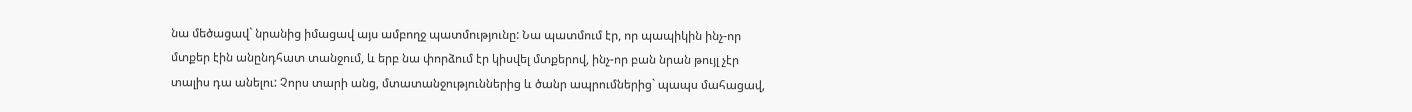նա մեծացավ` նրանից իմացավ այս ամբողջ պատմությունը: Նա պատմում էր, որ պապիկին ինչ-որ մտքեր էին անընդհատ տանջում, և երբ նա փորձում էր կիսվել մտքերով, ինչ-որ բան նրան թույլ չէր տալիս դա անելու: Չորս տարի անց, մտատանջություններից և ծանր ապրումներից` պապս մահացավ,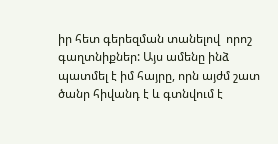իր հետ գերեզման տանելով  որոշ գաղտնիքներ: Այս ամենը ինձ պատմել է իմ հայրը, որն այժմ շատ ծանր հիվանդ է և գտնվում է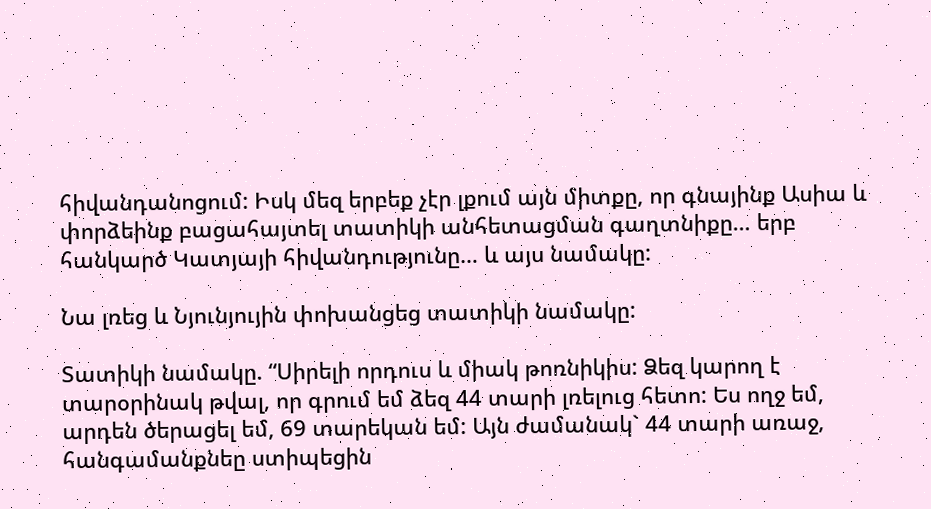հիվանդանոցում: Իսկ մեզ երբեք չէր լքում այն միտքը, որ գնայինք Ասիա և փորձեինք բացահայտել տատիկի անհետացման գաղտնիքը… երբ հանկարծ Կատյայի հիվանդությունը… և այս նամակը:

Նա լռեց և Նյունյույին փոխանցեց տատիկի նամակը:

Տատիկի նամակը. “Սիրելի որդուս և միակ թոռնիկիս: Ձեզ կարող է տարօրինակ թվալ, որ գրում եմ ձեզ 44 տարի լռելուց հետո: Ես ողջ եմ, արդեն ծերացել եմ, 69 տարեկան եմ: Այն ժամանակ` 44 տարի առաջ, հանգամանքնեը ստիպեցին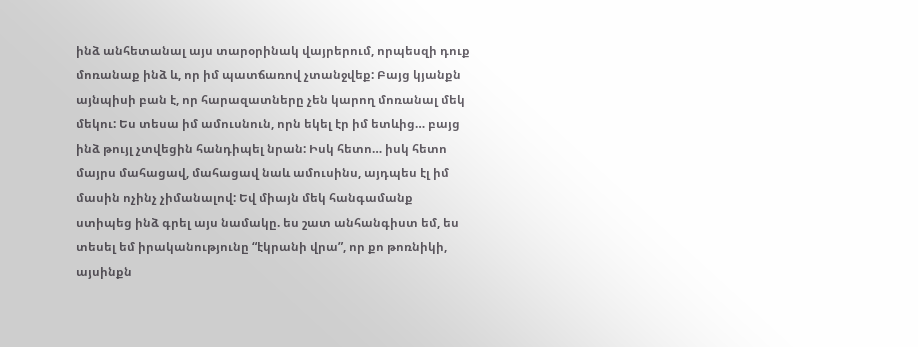ինձ անհետանալ այս տարօրինակ վայրերում, որպեսզի դուք մոռանաք ինձ և, որ իմ պատճառով չտանջվեք: Բայց կյանքն այնպիսի բան է, որ հարազատները չեն կարող մոռանալ մեկ մեկու: Ես տեսա իմ ամուսնուն, որն եկել էր իմ ետևից… բայց ինձ թույլ չտվեցին հանդիպել նրան: Իսկ հետո… իսկ հետո մայրս մահացավ, մահացավ նաև ամուսինս, այդպես էլ իմ մասին ոչինչ չիմանալով: Եվ միայն մեկ հանգամանք ստիպեց ինձ գրել այս նամակը. ես շատ անհանգիստ եմ, ես տեսել եմ իրականությունը “էկրանի վրա”, որ քո թոռնիկի, այսինքն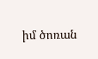իմ ծոռան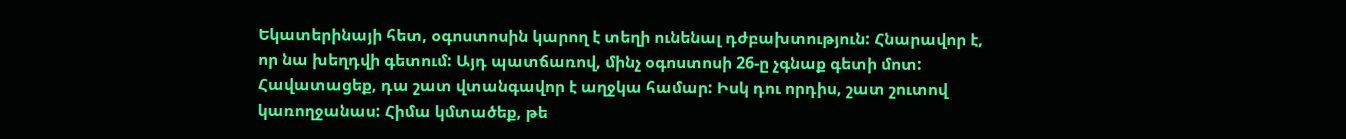Եկատերինայի հետ, օգոստոսին կարող է տեղի ունենալ դժբախտություն: Հնարավոր է, որ նա խեղդվի գետում: Այդ պատճառով, մինչ օգոստոսի 26-ը չգնաք գետի մոտ: Հավատացեք, դա շատ վտանգավոր է աղջկա համար: Իսկ դու որդիս, շատ շուտով կառողջանաս: Հիմա կմտածեք, թե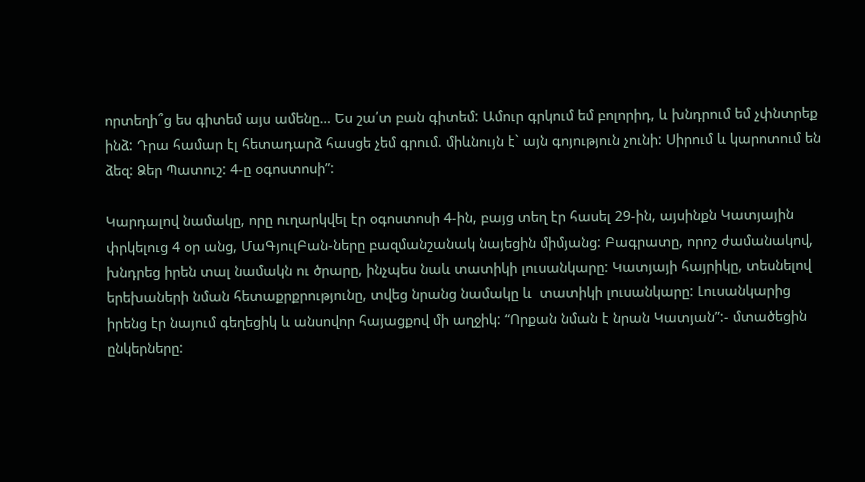որտեղի՞ց ես գիտեմ այս ամենը… Ես շա՛տ բան գիտեմ: Ամուր գրկում եմ բոլորիդ, և խնդրում եմ չփնտրեք ինձ: Դրա համար էլ հետադարձ հասցե չեմ գրում. միևնույն է` այն գոյություն չունի: Սիրում և կարոտում են ձեզ: Ձեր Պատուշ: 4-ը օգոստոսի”:

Կարդալով նամակը, որը ուղարկվել էր օգոստոսի 4-ին, բայց տեղ էր հասել 29-ին, այսինքն Կատյային փրկելուց 4 օր անց, ՄաԳյուլԲան-ները բազմանշանակ նայեցին միմյանց: Բագրատը, որոշ ժամանակով,  խնդրեց իրեն տալ նամակն ու ծրարը, ինչպես նաև տատիկի լուսանկարը: Կատյայի հայրիկը, տեսնելով երեխաների նման հետաքրքրությունը, տվեց նրանց նամակը և  տատիկի լուսանկարը: Լուսանկարից իրենց էր նայում գեղեցիկ և անսովոր հայացքով մի աղջիկ: “Որքան նման է նրան Կատյան”:- մտածեցին ընկերները: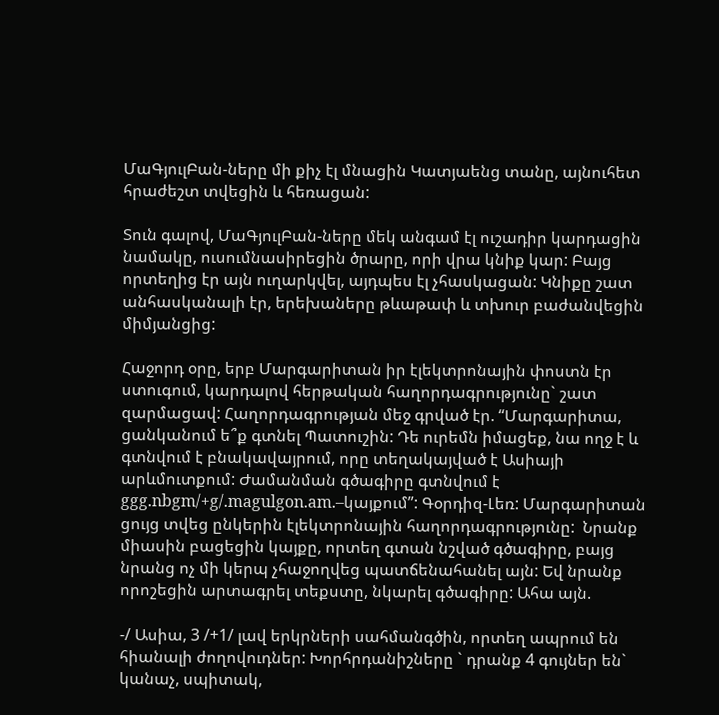ՄաԳյուլԲան-ները մի քիչ էլ մնացին Կատյաենց տանը, այնուհետ հրաժեշտ տվեցին և հեռացան:

Տուն գալով, ՄաԳյուլԲան-ները մեկ անգամ էլ ուշադիր կարդացին նամակը, ուսումնասիրեցին ծրարը, որի վրա կնիք կար: Բայց որտեղից էր այն ուղարկվել, այդպես էլ չհասկացան: Կնիքը շատ անհասկանալի էր, երեխաները թևաթափ և տխուր բաժանվեցին միմյանցից:

Հաջորդ օրը, երբ Մարգարիտան իր էլեկտրոնային փոստն էր ստուգում, կարդալով հերթական հաղորդագրությունը` շատ զարմացավ: Հաղորդագրության մեջ գրված էր. “Մարգարիտա, ցանկանում ե՞ք գտնել Պատուշին: Դե ուրեմն իմացեք, նա ողջ է և գտնվում է բնակավայրում, որը տեղակայված է Ասիայի արևմուտքում: Ժամանման գծագիրը գտնվում է ggg.nbgm/+g/.magulgon.am.–կայքում”: Գօրդիզ-Լեռ: Մարգարիտան ցույց տվեց ընկերին էլեկտրոնային հաղորդագրությունը:  Նրանք միասին բացեցին կայքը, որտեղ գտան նշված գծագիրը, բայց նրանց ոչ մի կերպ չհաջողվեց պատճենահանել այն: Եվ նրանք որոշեցին արտագրել տեքստը, նկարել գծագիրը: Ահա այն.

-/ Ասիա, 3 /+1/ լավ երկրների սահմանգծին, որտեղ ապրում են հիանալի ժողովուդներ: Խորհրդանիշները ` դրանք 4 գույներ են` կանաչ, սպիտակ,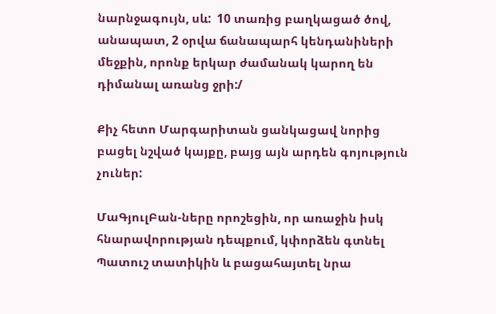նարնջագույն, սև:  10 տառից բաղկացած ծով, անապատ, 2 օրվա ճանապարհ կենդանիների մեջքին, որոնք երկար ժամանակ կարող են դիմանալ առանց ջրի:/

Քիչ հետո Մարգարիտան ցանկացավ նորից բացել նշված կայքը, բայց այն արդեն գոյություն չուներ:

ՄաԳյուլԲան-ները որոշեցին, որ առաջին իսկ հնարավորության դեպքում, կփորձեն գտնել Պատուշ տատիկին և բացահայտել նրա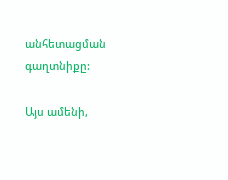անհետացման գաղտնիքը:

Այս ամենի,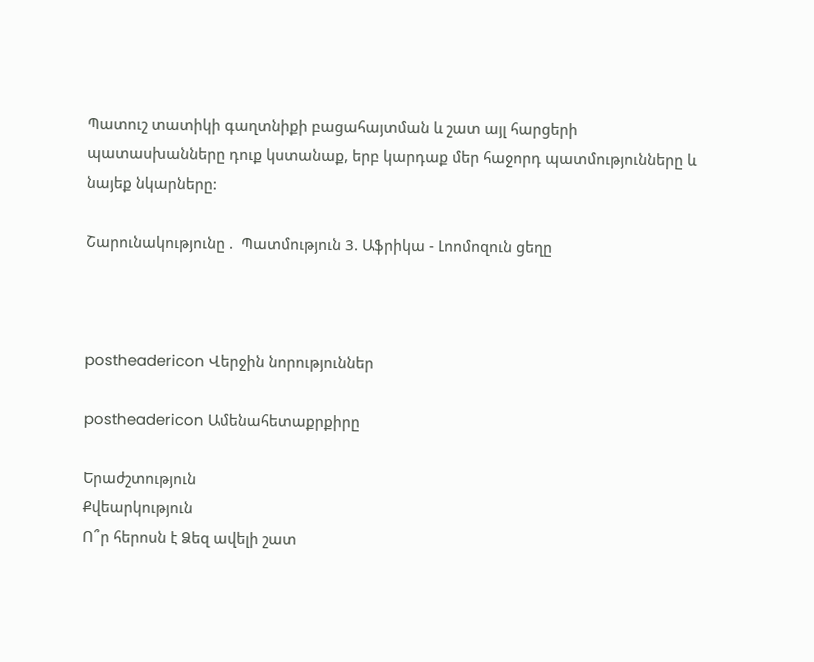Պատուշ տատիկի գաղտնիքի բացահայտման և շատ այլ հարցերի պատասխանները դուք կստանաք, երբ կարդաք մեր հաջորդ պատմությունները և նայեք նկարները:

Շարունակությունը .  Պատմություն 3. Աֆրիկա - Լոոմոզուն ցեղը



postheadericon Վերջին նորություններ

postheadericon Ամենահետաքրքիրը

Երաժշտություն
Քվեարկություն
Ո՞ր հերոսն է Ձեզ ավելի շատ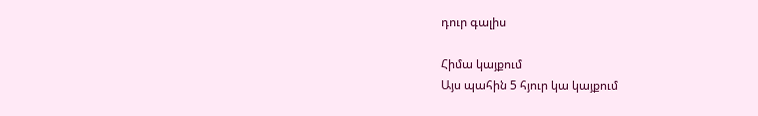դուր գալիս

Հիմա կայքում
Այս պահին 5 հյուր կա կայքում